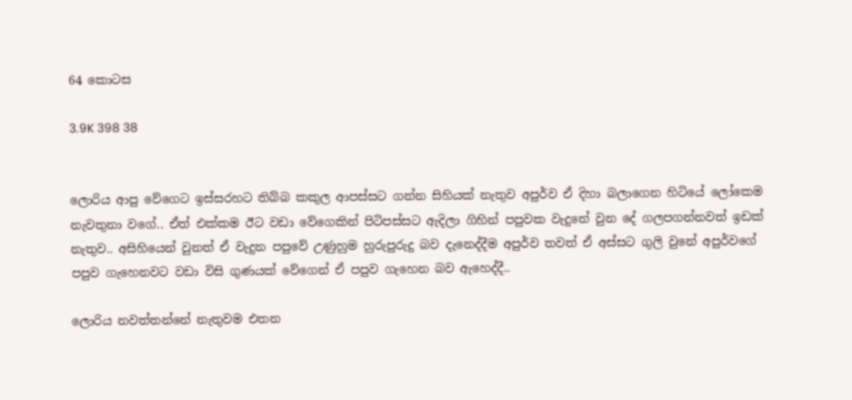64 කොටස

3.9K 398 38


ලොරිය ආපු වේගෙට ඉස්සරහට තිබ්බ කකුල ආපස්සට ගන්න සිහියක් නැතුව අපුර්ව ඒ දිහා බලාගෙන හිටියේ ලෝකෙම නැවතුනා වගේ.. ඒත් එක්කම ඊට වඩා වේගෙකින් පිටිපස්සට ඇදිලා ගිහින් පපුවක වැදුනේ වුන දේ ගලපගන්නවත් ඉඩක් නැතුව.. අසිහියෙන් වුනත් ඒ වැදුන පපුවේ උණුහුම හුරුපුරුදු බව දැනෙද්දීම අපුර්ව තවත් ඒ අස්සට ගුලි වුනේ අපුර්වගේ පපුව ගැහෙනවට වඩා විසි ගුණයක් වේගෙන් ඒ පපුව ගැහෙන බව ඇහෙද්දී..

ලොරිය නවත්තන්නේ නැතුවම එතන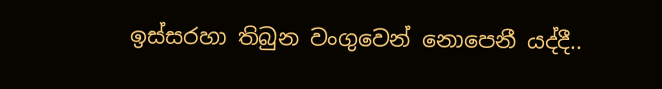ඉස්සරහා තිබුන වංගුවෙන් නොපෙනී යද්දී..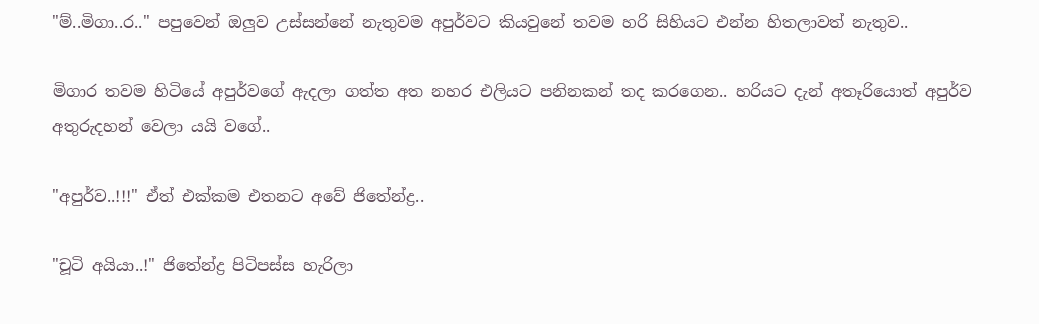"ම්..මිගා..ර.." පපුවෙන් ඔලුව උස්සන්නේ නැතුවම අපුර්වට කියවුනේ තවම හරි සිහියට එන්න හිතලාවත් නැතුව..

මිගාර තවම හිටියේ අපුර්වගේ ඇදලා ගත්ත අත නහර එලියට පනිනකන් තද කරගෙන.. හරියට දැන් අතෑරියොත් අපුර්ව අතුරුදහන් වෙලා යයි වගේ..

"අපුර්ව..!!!" ඒත් එක්කම එතනට අවේ ජිතේන්ද්‍ර..

"චූටි අයියා..!" ජිතේන්ද්‍ර පිටිපස්ස හැරිලා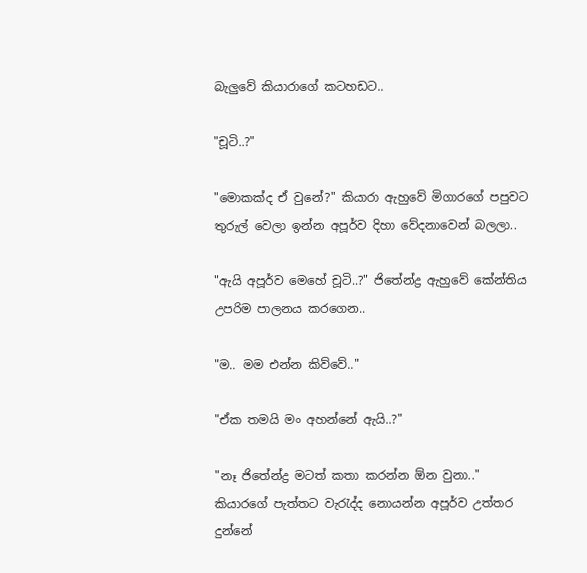බැලුවේ කියාරාගේ කටහඩට..

"චූටි..?"

"මොකක්ද ඒ වුනේ?" කියාරා ඇහුවේ මිගාරගේ පපුවට තුරුල් වෙලා ඉන්න අපූර්ව දිහා වේදනාවෙන් බලලා..

"ඇයි අපූර්ව මෙහේ චූටි..?" ජිතේන්ද්‍ර ඇහුවේ කේන්තිය උපරිම පාලනය කරගෙන..

"ම.. මම එන්න කිව්වේ.."

"ඒක තමයි මං අහන්නේ ඇයි..?"

"නෑ ජිතේන්ද්‍ර මටත් කතා කරන්න ඕන වුනා.." කියාරගේ පැත්තට වැරැද්ද නොයන්න අපූර්ව උත්තර දුන්නේ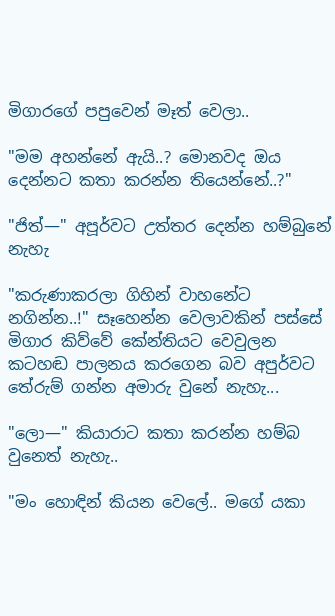මිගාරගේ පපුවෙන් මෑත් වෙලා..

"මම අහන්නේ ඇයි..? මොනවද ඔය දෙන්නට කතා කරන්න තියෙන්නේ..?"

"ජිත්—" අපූර්වට උත්තර දෙන්න හම්බුනේ නැහැ

"කරුණාකරලා ගිහින් වාහනේට නගින්න..!" සෑහෙන්න වෙලාවකින් පස්සේ මිගාර කිව්වේ කේන්තියට වෙවුලන කටහඬ පාලනය කරගෙන බව අපුර්වට තේරුම් ගන්න අමාරු වුනේ නැහැ...

"ලො—" කියාරාට කතා කරන්න හම්බ වුනෙත් නැහැ..

"මං හොඳින් කියන වෙලේ.. මගේ යකා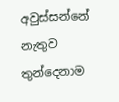අවුස්සන්නේ නැතුව තුන්දෙනාම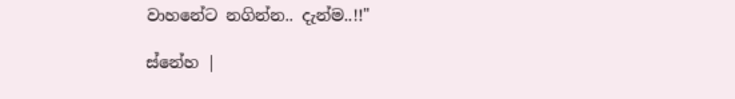වාහනේට නගින්න.. දැන්ම..!!"

ස්නේහ |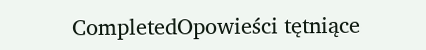CompletedOpowieści tętniące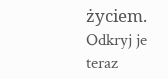życiem. Odkryj je teraz